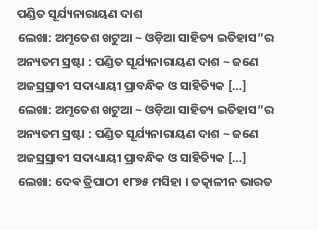ପଣ୍ଡିତ ସୂର୍ଯ୍ୟନାରାୟଣ ଦାଶ
ଲେଖା: ଅମୃତେଶ ଖଟୁଆ ~ ଓଡ଼ିଆ ସାହିତ୍ୟ ଇତିହାସ”ର ଅନ୍ୟତମ ସ୍ରଷ୍ଟା : ପଣ୍ଡିତ ସୂର୍ଯ୍ୟନାରାୟଣ ଦାଶ ~ ଜଣେ ଅଜସ୍ରସ୍ରାବୀ ସଦାଧ୍ୟାୟୀ ପ୍ରାବନ୍ଧିକ ଓ ସାହିତ୍ୟିକ […]
ଲେଖା: ଅମୃତେଶ ଖଟୁଆ ~ ଓଡ଼ିଆ ସାହିତ୍ୟ ଇତିହାସ”ର ଅନ୍ୟତମ ସ୍ରଷ୍ଟା : ପଣ୍ଡିତ ସୂର୍ଯ୍ୟନାରାୟଣ ଦାଶ ~ ଜଣେ ଅଜସ୍ରସ୍ରାବୀ ସଦାଧ୍ୟାୟୀ ପ୍ରାବନ୍ଧିକ ଓ ସାହିତ୍ୟିକ […]
ଲେଖା: ଦେଵ ତ୍ରିପାଠୀ ୧୮୭୫ ମସିହା । ତତ୍କାଳୀନ ଭାରତ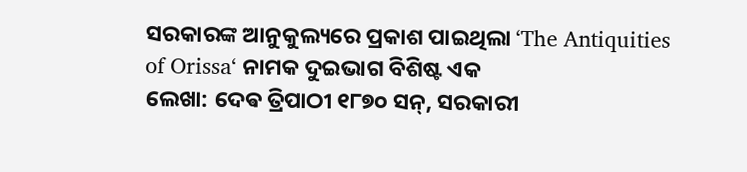ସରକାରଙ୍କ ଆନୁକୁଲ୍ୟରେ ପ୍ରକାଶ ପାଇଥିଲା ‘The Antiquities of Orissa‘ ନାମକ ଦୁଇଭାଗ ବିଶିଷ୍ଟ ଏକ
ଲେଖା: ଦେଵ ତ୍ରିପାଠୀ ୧୮୭୦ ସନ୍, ସରକାରୀ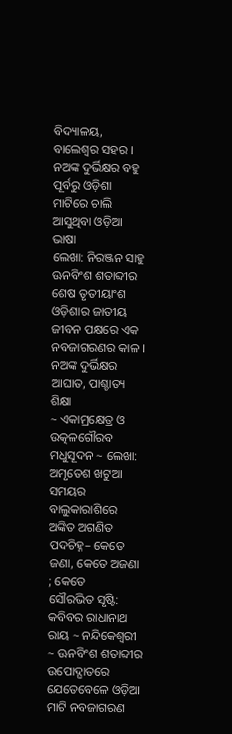ବିଦ୍ୟାଳୟ, ବାଲେଶ୍ଵର ସହର । ନଅଙ୍କ ଦୁର୍ଭିକ୍ଷର ବହୁ ପୂର୍ବରୁ ଓଡ଼ିଶା ମାଟିରେ ଚାଲି ଆସୁଥିବା ଓଡ଼ିଆ ଭାଷା
ଲେଖା: ନିରଞ୍ଜନ ସାହୁ ଊନବିଂଶ ଶତାବ୍ଦୀର ଶେଷ ତୃତୀୟାଂଶ ଓଡ଼ିଶାର ଜାତୀୟ ଜୀବନ ପକ୍ଷରେ ଏକ ନବଜାଗରଣର କାଳ । ନଅଙ୍କ ଦୁର୍ଭିକ୍ଷର ଆଘାତ, ପାଶ୍ଚାତ୍ୟ ଶିକ୍ଷା
~ ଏକାମ୍ରକ୍ଷେତ୍ର ଓ ଉତ୍କଳଗୌରବ ମଧୁସୂଦନ ~ ଲେଖା: ଅମୃତେଶ ଖଟୁଆ ସମୟର ବାଲୁକାରାଶିରେ ଅଙ୍କିତ ଅଗଣିତ ପଦଚିହ୍ନ– କେତେ ଜଣା, କେତେ ଅଜଣା ; କେତେ
ସୌରଭିତ ସୃଷ୍ଟି: କବିବର ରାଧାନାଥ ରାୟ ~ ନନ୍ଦିକେଶ୍ଵରୀ ~ ଊନବିଂଶ ଶତାବ୍ଦୀର ଉପୋଦ୍ଘାତରେ ଯେତେବେଳେ ଓଡ଼ିଆ ମାଟି ନବଜାଗରଣ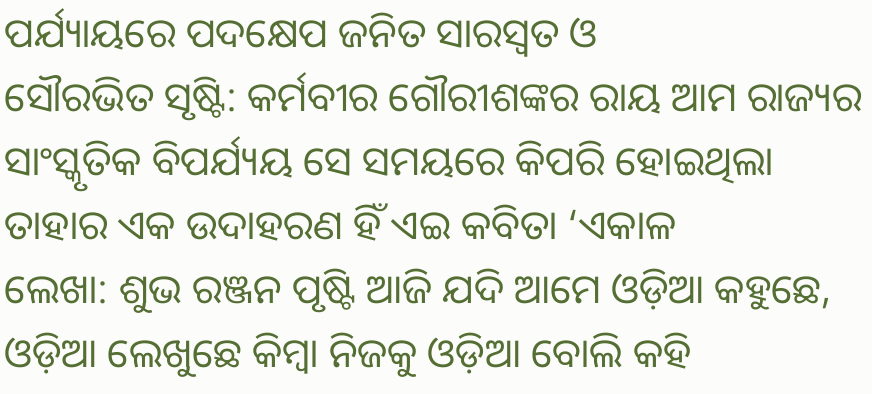ପର୍ଯ୍ୟାୟରେ ପଦକ୍ଷେପ ଜନିତ ସାରସ୍ଵତ ଓ
ସୌରଭିତ ସୃଷ୍ଟି: କର୍ମବୀର ଗୌରୀଶଙ୍କର ରାୟ ଆମ ରାଜ୍ୟର ସାଂସ୍କୃତିକ ବିପର୍ଯ୍ୟୟ ସେ ସମୟରେ କିପରି ହୋଇଥିଲା ତାହାର ଏକ ଉଦାହରଣ ହିଁ ଏଇ କବିତା ‘ଏକାଳ
ଲେଖା: ଶୁଭ ରଞ୍ଜନ ପୃଷ୍ଟି ଆଜି ଯଦି ଆମେ ଓଡ଼ିଆ କହୁଛେ, ଓଡ଼ିଆ ଲେଖୁଛେ କିମ୍ବା ନିଜକୁ ଓଡ଼ିଆ ବୋଲି କହି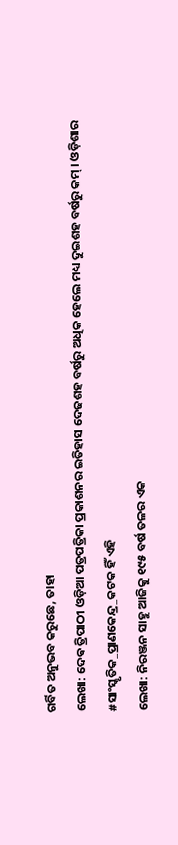ଗର୍ବିତ ଅନୁଭବ କରୁଛେ, ତାହା
ଲେଖା: ଦେଵ ତ୍ରିପାଠୀ ଓଡ଼ିଆ ପତ୍ରପତ୍ରିକା ପ୍ରକାଶନର ଇତିହାସ ଦେଢଶହ ବର୍ଷରୁ ଅଧିକ ହେଲେ ମଧ୍ୟ ଦୁଇଶହ ବର୍ଷରୁ କମ୍ । ଓଡ଼ିଶାର #ସାଂସ୍କୃତିକ_ପ୍ରାଣକେନ୍ଦ୍ର_କଟକ ହିଁ ଏହି
ଲେଖା: ନିରଞ୍ଜନ ସାହୁ ଆଜିକୁ ୧୯୫ ବର୍ଷ ତଳର ଏକ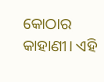କୋଠାର କାହାଣୀ। ଏହି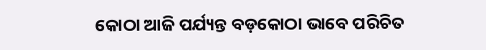କୋଠା ଆଜି ପର୍ଯ୍ୟନ୍ତ ବଡ଼କୋଠା ଭାବେ ପରିଚିତ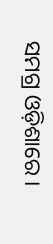ସମଗ୍ର ଓଡ଼ିଶାରେ ।